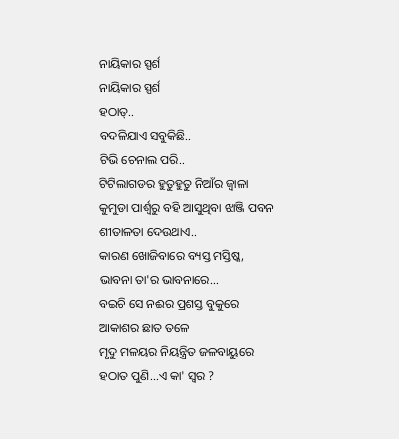ନାୟିକାର ସ୍ପର୍ଶ
ନାୟିକାର ସ୍ପର୍ଶ
ହଠାତ୍..
ବଦଳିଯାଏ ସବୁକିଛି..
ଟିଭି ଚେନାଲ ପରି..
ଟିଟିଲାଗଡର ହୁତୁହୁତୁ ନିଆଁର ଜ୍ୱାଳା
କୁମୁଡା ପାର୍ଶ୍ବରୁ ବହି ଆସୁଥିବା ଝାଞ୍ଜି ପବନ
ଶୀତାଳତା ଦେଉଥାଏ..
କାରଣ ଖୋଜିବାରେ ବ୍ୟସ୍ତ ମସ୍ତିଷ୍କ,
ଭାବନା ତା'ର ଭାବନାରେ...
ବଇଚି ସେ ନଈର ପ୍ରଶସ୍ତ ବୁକୁରେ
ଆକାଶର ଛାତ ତଳେ
ମୃଦୁ ମଳୟର ନିୟନ୍ତ୍ରିତ ଜଳବାୟୁରେ
ହଠାତ ପୁଣି...ଏ କା' ସ୍ୱର ?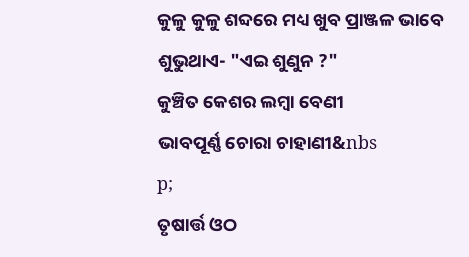କୁଳୁ କୁଳୁ ଶବ୍ଦରେ ମଧ୍ୟ ଖୁବ ପ୍ରାଞ୍ଜଳ ଭାବେ
ଶୁଭୁଥାଏ- "ଏଇ ଶୁଣୁନ ?"
କୁଞ୍ଚିତ କେଶର ଲମ୍ବା ବେଣୀ
ଭାବପୂର୍ଣ୍ଣ ଚୋରା ଚାହାଣୀ&nbs
p;
ତୃଷାର୍ତ୍ତ ଓଠ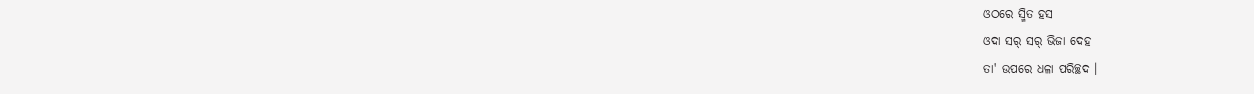ଓଠରେ ସ୍ମିତ ହସ
ଓଦା ସର୍ ସର୍ ଭିଜା ଦେହ
ତା' ଉପରେ ଧଳା ପରିଚ୍ଛଦ ।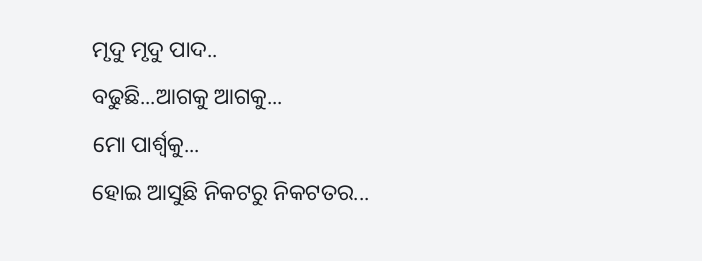ମୃଦୁ ମୃଦୁ ପାଦ..
ବଢୁଛି...ଆଗକୁ ଆଗକୁ...
ମୋ ପାର୍ଶ୍ୱକୁ...
ହୋଇ ଆସୁଛି ନିକଟରୁ ନିକଟତର...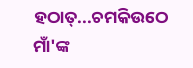ହଠାତ୍...ଚମକିଉଠେ ମାଁ'ଙ୍କ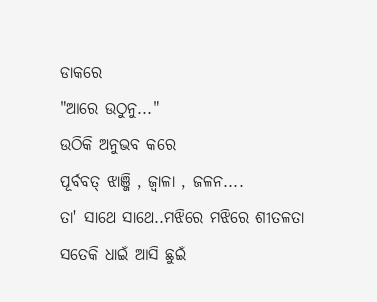ଡାକରେ
"ଆରେ ଉଠୁନୁ..."
ଉଠିକି ଅନୁଭବ କରେ
ପୂର୍ବବତ୍ ଝାଞ୍ଜି , ଜ୍ୱାଳା , ଜଳନ....
ତା' ସାଥେ ସାଥେ..ମଝିରେ ମଝିରେ ଶୀତଳତା
ସତେକି ଧାଇଁ ଆସି ଛୁଇଁ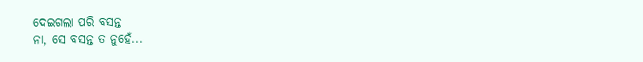ଦେଇଗଲା ପରି ବସନ୍ତ
ନା, ସେ ବସନ୍ତ ତ ନୁହେଁ...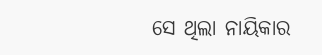ସେ ଥିଲା ନାୟିକାର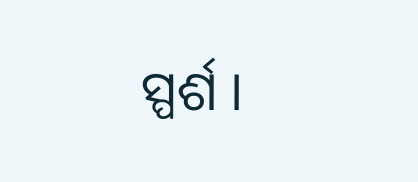ସ୍ପର୍ଶ ।